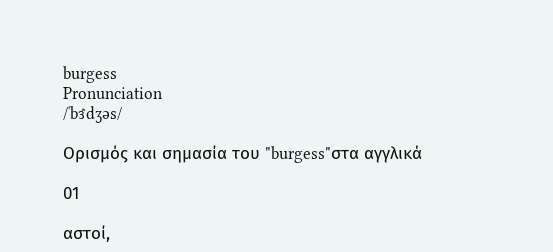burgess
Pronunciation
/ˈbɝdʒəs/

Ορισμός και σημασία του "burgess"στα αγγλικά

01

αστοί,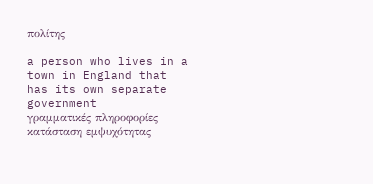πολίτης

a person who lives in a town in England that has its own separate government
γραμματικές πληροφορίες
κατάσταση εμψυχότητας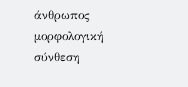άνθρωπος
μορφολογική σύνθεση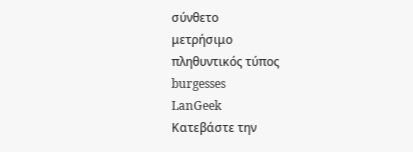σύνθετο
μετρήσιμο
πληθυντικός τύπος
burgesses
LanGeek
Κατεβάστε την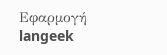Εφαρμογή
langeek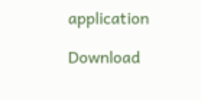application

Download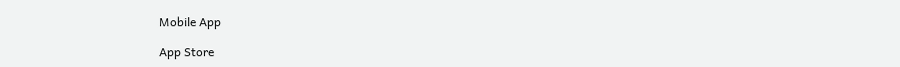Mobile App

App Store